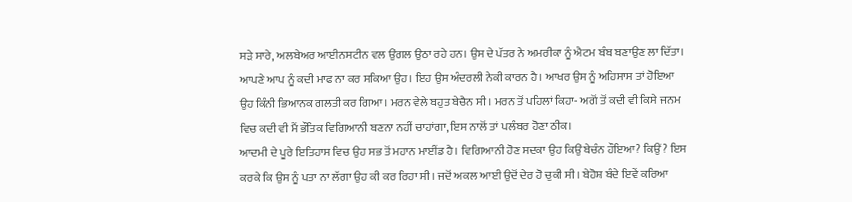ਸੜੇ ਸਾਰੇ, ਅਲਬੇਅਰ ਆਈਨਸਟੀਨ ਵਲ ਉਂਗਲ ਉਠਾ ਰਹੇ ਹਨ। ਉਸ ਦੇ ਪੱਤਰ ਨੇ ਅਮਰੀਕਾ ਨੂੰ ਐਟਮ ਬੰਬ ਬਣਾਉਣ ਲਾ ਦਿੱਤਾ। ਆਪਣੇ ਆਪ ਨੂੰ ਕਦੀ ਮਾਫ ਨਾ ਕਰ ਸਕਿਆ ਉਹ। ਇਹ ਉਸ ਅੰਦਰਲੀ ਨੇਕੀ ਕਾਰਨ ਹੈ। ਆਖਰ ਉਸ ਨੂੰ ਅਹਿਸਾਸ ਤਾਂ ਹੋਇਆ ਉਹ ਕਿੰਨੀ ਭਿਆਨਕ ਗਲਤੀ ਕਰ ਗਿਆ। ਮਰਨ ਵੇਲੇ ਬਹੁਤ ਬੇਚੈਨ ਸੀ। ਮਰਨ ਤੋਂ ਪਹਿਲਾਂ ਕਿਹਾ- ਅਗੋਂ ਤੋਂ ਕਦੀ ਵੀ ਕਿਸੇ ਜਨਮ ਵਿਚ ਕਦੀ ਵੀ ਮੈਂ ਭੌਤਿਕ ਵਿਗਿਆਨੀ ਬਣਨਾ ਨਹੀਂ ਚਾਹਾਂਗਾ, ਇਸ ਨਾਲੋਂ ਤਾਂ ਪਲੰਬਰ ਹੋਣਾ ਠੀਕ।
ਆਦਮੀ ਦੇ ਪੂਰੇ ਇਤਿਹਾਸ ਵਿਚ ਉਹ ਸਭ ਤੋਂ ਮਹਾਨ ਮਾਈਂਡ ਹੈ। ਵਿਗਿਆਨੀ ਹੋਣ ਸਦਕਾ ਉਹ ਕਿਉਂ ਬੇਚੰਨ ਹੌਇਆ? ਕਿਉਂ? ਇਸ ਕਰਕੇ ਕਿ ਉਸ ਨੂੰ ਪਤਾ ਨਾ ਲੱਗਾ ਉਹ ਕੀ ਕਰ ਰਿਹਾ ਸੀ। ਜਦੋਂ ਅਕਲ ਆਈ ਉਦੋਂ ਦੇਰ ਹੋ ਚੁਕੀ ਸੀ। ਬੇਹੋਸ਼ ਬੰਦੇ ਇਵੇਂ ਕਰਿਆ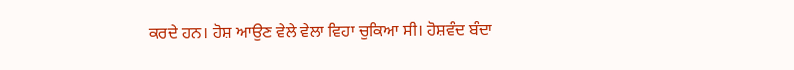ਕਰਦੇ ਹਨ। ਹੋਸ਼ ਆਉਣ ਵੇਲੇ ਵੇਲਾ ਵਿਹਾ ਚੁਕਿਆ ਸੀ। ਹੋਸ਼ਵੰਦ ਬੰਦਾ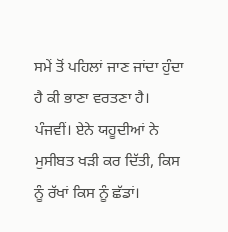ਸਮੇਂ ਤੋਂ ਪਹਿਲਾਂ ਜਾਣ ਜਾਂਦਾ ਹੁੰਦਾ ਹੈ ਕੀ ਭਾਣਾ ਵਰਤਣਾ ਹੈ।
ਪੰਜਵੀਂ। ਏਨੇ ਯਹੂਦੀਆਂ ਨੇ ਮੁਸੀਬਤ ਖੜੀ ਕਰ ਦਿੱਤੀ, ਕਿਸ ਨੂੰ ਰੱਖਾਂ ਕਿਸ ਨੂੰ ਛੱਡਾਂ।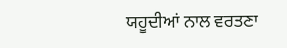ਯਹੂਦੀਆਂ ਨਾਲ ਵਰਤਣਾ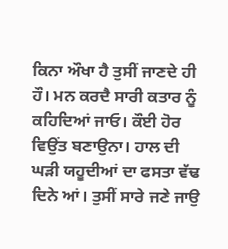ਕਿਨਾ ਔਖਾ ਹੈ ਤੁਸੀਂ ਜਾਣਦੇ ਹੀ ਹੌ। ਮਨ ਕਰਦੈ ਸਾਰੀ ਕਤਾਰ ਨੂੰ ਕਹਿਦਿਆਂ ਜਾਓ। ਕੌਈ ਹੋਰ ਵਿਉਂਤ ਬਣਾਉਨਾ। ਹਾਲ ਦੀ ਘੜੀ ਯਹੂਦੀਆਂ ਦਾ ਫਸਤਾ ਵੱਢ ਦਿਨੇ ਆਂ। ਤੁਸੀਂ ਸਾਰੇ ਜਣੇ ਜਾਉ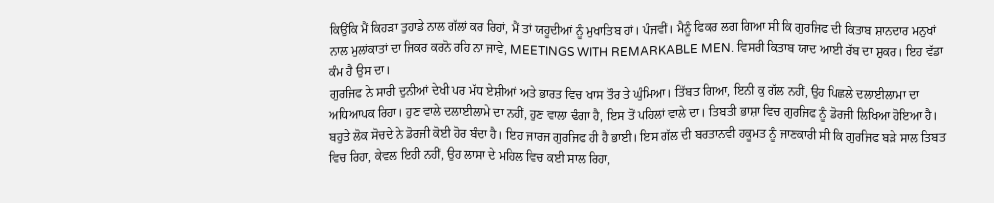ਕਿਉਂਕਿ ਮੈਂ ਕਿਹੜਾ ਤੁਹਾਡੇ ਨਾਲ ਗੱਲਾਂ ਕਰ ਰਿਹਾਂ, ਮੈਂ ਤਾਂ ਯਹੂਦੀਆਂ ਨੂੰ ਮੁਖਾਤਿਬ ਹਾਂ। ਪੰਜਵੀਂ। ਮੈਨੂੰ ਫਿਕਰ ਲਗ ਗਿਆ ਸੀ ਕਿ ਗੁਰਜਿਫ ਦੀ ਕਿਤਾਬ ਸ਼ਾਨਦਾਰ ਮਨੁਖਾਂ ਨਾਲ ਮੁਲਾਂਕਾਤਾਂ ਦਾ ਜਿਕਰ ਕਰਨੋ ਰਹਿ ਨਾ ਜਾਵੇ, MEETINGS WITH REMARKABLE MEN. ਵਿਸਰੀ ਕਿਤਾਬ ਯਾਦ ਆਈ ਰੱਬ ਦਾ ਸ਼ੁਕਰ। ਇਹ ਵੱਡਾ ਕੰਮ ਹੈ ਉਸ ਦਾ।
ਗੁਰਜਿਫ ਨੇ ਸਾਰੀ ਦੁਨੀਆਂ ਦੇਖੀ ਪਰ ਮੱਧ ਏਸ਼ੀਆਂ ਅਤੇ ਭਾਰਤ ਵਿਚ ਖਾਸ ਤੌਰ ਤੇ ਘੁੰਮਿਆ। ਤਿੱਬਤ ਗਿਆ, ਇਨੀ ਕੁ ਗੱਲ ਨਹੀਂ, ਉਹ ਪਿਛਲੇ ਦਲਾਈਲਾਮਾ ਦਾ ਅਧਿਆਪਕ ਰਿਹਾ। ਹੁਣ ਵਾਲੇ ਦਲਾਈਲਾਮੇ ਦਾ ਨਹੀਂ, ਹੁਣ ਵਾਲਾ ਢੰਗਾ ਹੈ, ਇਸ ਤੋਂ ਪਹਿਲਾਂ ਵਾਲੇ ਦਾ। ਤਿਬਤੀ ਭਾਸ਼ਾ ਵਿਚ ਗੁਰਜਿਫ ਨੂੰ ਡੋਰਜੀ ਲਿਖਿਆ ਹੋਇਆ ਹੈ। ਬਹੁਤੇ ਲੋਕ ਸੋਚਦੇ ਨੇ ਡੋਰਜੀ ਕੋਈ ਹੋਰ ਬੰਦਾ ਹੈ। ਇਹ ਜਾਰਜ ਗੁਰਜਿਫ ਹੀ ਹੈ ਭਾਈ। ਇਸ ਗੱਲ ਦੀ ਬਰਤਾਨਵੀ ਹਕੂਮਤ ਨੂੰ ਜਾਣਕਾਰੀ ਸੀ ਕਿ ਗੁਰਜਿਫ ਬੜੇ ਸਾਲ ਤਿਬਤ ਵਿਚ ਰਿਹਾ, ਕੇਵਲ ਇਹੀ ਨਹੀਂ, ਉਹ ਲਾਸਾ ਦੇ ਮਹਿਲ ਵਿਚ ਕਈ ਸਾਲ ਰਿਹਾ,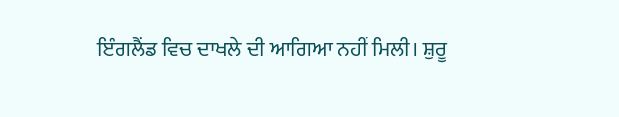ਇੰਗਲੈਂਡ ਵਿਚ ਦਾਖਲੇ ਦੀ ਆਗਿਆ ਨਹੀਂ ਮਿਲੀ। ਸ਼ੁਰੂ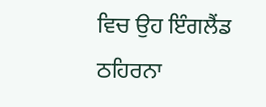ਵਿਚ ਉਹ ਇੰਗਲੈਂਡ ਠਹਿਰਨਾ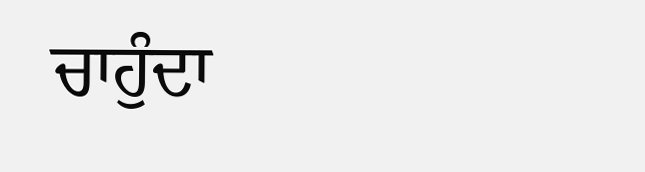ਚਾਹੁੰਦਾ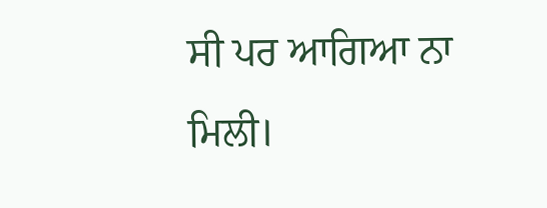ਸੀ ਪਰ ਆਗਿਆ ਨਾ ਮਿਲੀ।